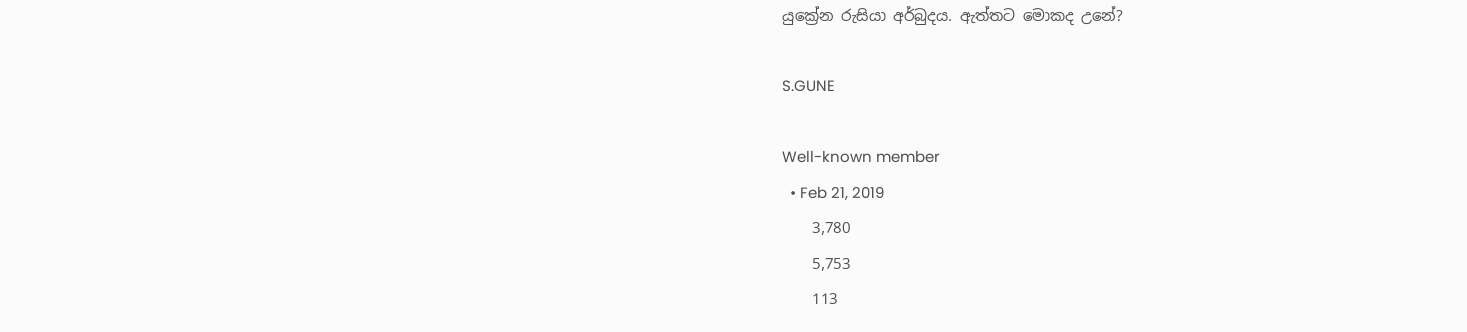යුක්‍රේන රුසියා අර්බුදය. ඇත්තට මොකද උනේ?

S.GUNE

Well-known member
  • Feb 21, 2019
    3,780
    5,753
    113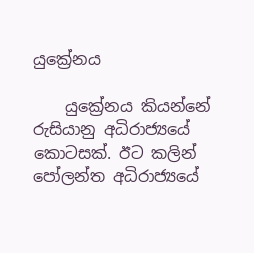යුක්‍රේනය

    යුක්‍රේනය කියන්නේ රුසියානු අධිරාජ්‍යයේ කොටසක්. ඊට කලින් පෝලන්ත අධිරාජ්‍යයේ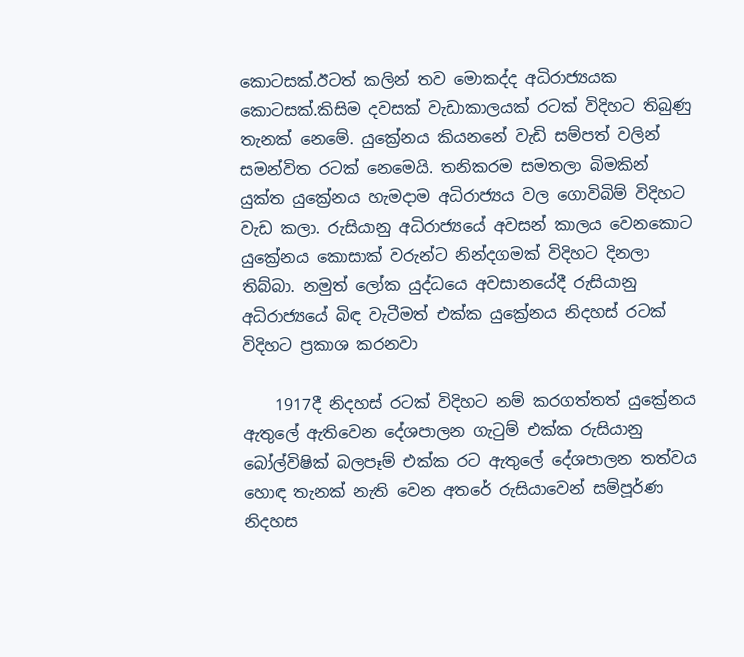කොටසක්.ඊටත් කලින් තව මොකද්ද අධිරාජ්‍යයක කොටසක්.කිසිම දවසක් වැඩාකාලයක් රටක් විදිහට තිබුණු තැනක් නෙමේ. යුක්‍රේනය කියනනේ වැඩි සම්පත් වලින් සමන්විත රටක් නෙමෙයි. තනිකරම සමතලා බිමකින් යුක්ත යුක්‍රේනය හැමදාම අධිරාජ්‍යය වල ගොවිබිම් විදිහට වැඩ කලා. රුසියානු අධිරාජ්‍යයේ අවසන් කාලය වෙනකොට යුක්‍රේනය කොසාක් වරුන්ට නින්දගමක් විදිහට දිනලා තිබ්බා. නමුත් ලෝක යුද්ධයෙ අවසානයේදී රුසියානු අධිරාජ්‍යයේ බිඳ වැටීමත් එක්ක යුක්‍රේනය නිදහස් රටක් විදිහට ප්‍රකාශ කරනවා

    1917දී නිදහස් රටක් විදිහට නම් කරගත්තත් යුක්‍රේනය ඇතුලේ ඇතිවෙන දේශපාලන ගැටුම් එක්ක රුසියානු බෝල්විෂික් බලපෑම් එක්ක රට ඇතුලේ දේශපාලන තත්වය හොඳ තැනක් නැති වෙන අතරේ රුසියාවෙන් සම්පූර්ණ නිදහස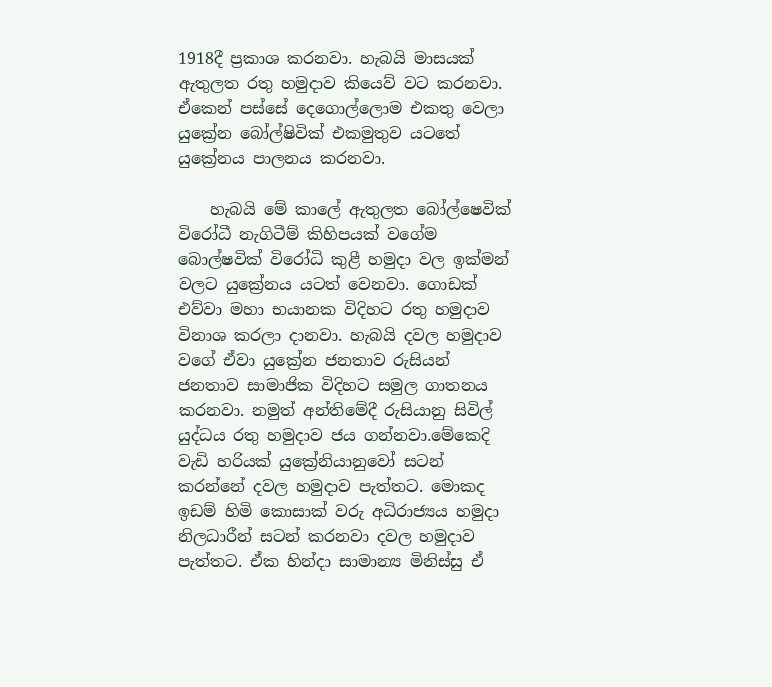1918දී ප්‍රකාශ කරනවා. හැබයි මාසයක් ඇතුලත රතු හමුදාව කියෙව් වට කරනවා. ඒකෙන් පස්සේ දෙගොල්ලොම එකතු වෙලා යුක්‍රේන බෝල්ෂිවික් එකමුතුව යටතේ යුක්‍රේනය පාලනය කරනවා.

    හැබයි මේ කාලේ ඇතුලත බෝල්ෂෙවික් විරෝධී නැගිටීම් කිහිපයක් වගේම බොල්ෂවික් විරෝධි කුළී හමුදා වල ඉක්මන් වලට යුක්‍රේනය යටත් වෙනවා. ගොඩක් එව්වා මහා භයානක විදිහට රතු හමුදාව විනාශ කරලා දානවා. හැබයි දවල හමුදාව වගේ ඒවා යුක්‍රේන ජනතාව රුසියන් ජනතාව සාමාජික විදිහට සමුල ගාතනය කරනවා. නමුත් අන්තිමේදී රුසියානු සිවිල් යුද්ධය රතු හමුදාව ජය ගන්නවා.මේකෙදි වැඩි හරියක් යුක්‍රේනියානුවෝ සටන් කරන්නේ දවල හමුදාව පැත්තට. මොකද ඉඩම් හිමි කොසාක් වරු අධිරාජ්‍යය හමුදා නිලධාරීන් සටන් කරනවා දවල හමුදාව පැත්තට. ඒක හින්දා සාමාන්‍ය මිනිස්සු ඒ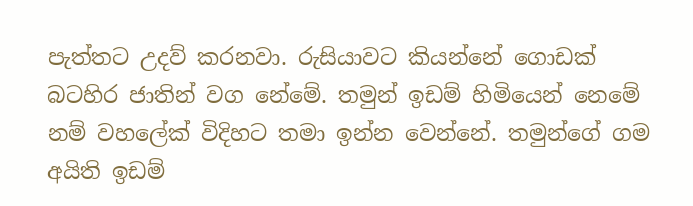පැත්තට උදව් කරනවා. රුසියාවට කියන්නේ ගොඩක් බටහිර ජාතින් වග නේමේ. තමුන් ඉඩම් හිමියෙන් නෙමේ නම් වහලේක් විදිහට තමා ඉන්න වෙන්නේ. තමුන්ගේ ගම අයිති ඉඩම්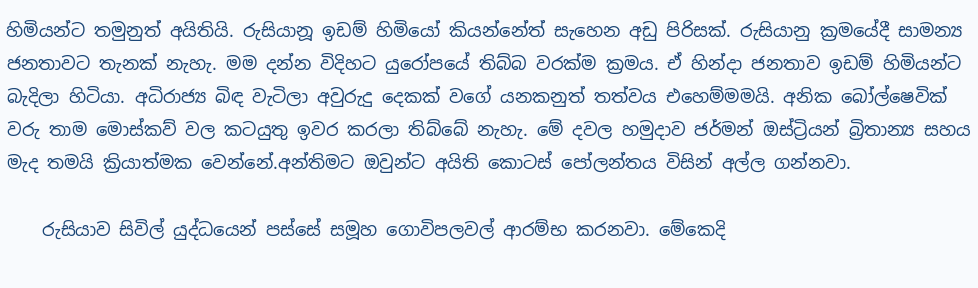හිමියන්ට තමුනුත් අයිතියි. රුසියානූ ඉඩම් හිමියෝ කියන්නේත් සැහෙන අඩු පිරිසක්. රුසියානු ක්‍රමයේදී සාමන්‍ය ජනතාවට තැනක් නැහැ. මම දන්න විදිහට යුරෝපයේ තිබ්බ වරක්ම ක්‍රමය. ඒ හින්දා ජනතාව ඉඩම් හිමියන්ට බැදිලා හිටියා. අධිරාජ්‍ය බිඳ වැටිලා අවුරුදු දෙකක් වගේ යනකනුත් තත්වය එහෙම්මමයි. අනික බෝල්ෂෙවික් වරු තාම මොස්කව් වල කටයුතු ඉවර කරලා තිබ්බේ නැහැ. මේ දවල හමුදාව ජර්මන් ඔස්ට්‍රියන් බ්‍රිතාන්‍ය සහය මැද තමයි ක්‍රියාත්මක වෙන්නේ.අන්තිමට ඔවුන්ට අයිති කොටස් පෝලන්තය විසින් අල්ල ගන්නවා.

    රුසියාව සිවිල් යුද්ධයෙන් පස්සේ සමූහ ගොවිපලවල් ආරම්භ කරනවා. මේකෙදි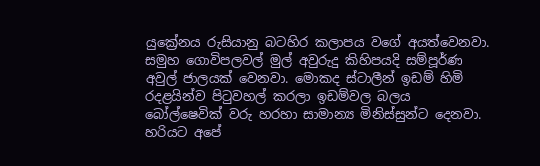යුක්‍රේනය රුසියානු බටහිර කලාපය වගේ අයත්වෙනවා. සමුහ ගොවිපලවල් මුල් අවුරුදු කිහිපයදි සම්පූර්ණ අවුල් ජාලයක් වෙනවා. මොකද ස්ටාලීන් ඉඩම් හිමි රදළයින්ව පිටුවහල් කරලා ඉඩම්වල බලය බෝල්ෂෙවික් වරු හරහා සාමාන්‍ය මිනිස්සුන්ට දෙනවා. හරියට අපේ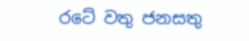රටේ වතු ජනසතු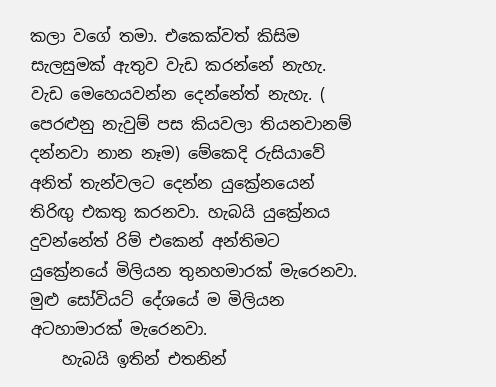කලා වගේ තමා. එකෙක්වත් කිසිම සැලසුමක් ඇතුව වැඩ කරන්නේ නැහැ. වැඩ මෙහෙයවන්න දෙන්නේත් නැහැ. ( පෙරළුනු නැවුම් පස කියවලා තියනවානම් දන්නවා නාන නෑම) මේකෙදි රුසියාවේ අනිත් තැන්වලට දෙන්න යුක්‍රේනයෙන් තිරිඟු එකතු කරනවා. හැබයි යුක්‍රේනය දුවන්නේත් රිම් එකෙන් අන්තිමට යුක්‍රේනයේ මිලියන තුනහමාරක් මැරෙනවා. මුළු සෝවියට් දේශයේ ම මිලියන අටහාමාරක් මැරෙනවා.
    හැබයි ඉතින් එතනින්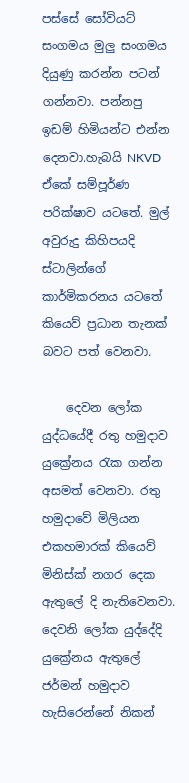පස්සේ සෝවියට් සංගමය මුලු සංගමය දියුණු කරන්න පටන් ගන්නවා. පන්නපු ඉඩම් හිමියන්ට එන්න දෙනවා.හැබයි NKVD ඒකේ සම්පූර්ණ පරික්ෂාව යටතේ. මුල් අවුරුදු කිහිපයදි ස්ටාලින්ගේ කාර්මිකරනය යටතේ කියෙව් ප්‍රධාන තැනක් බවට පත් වෙනවා.

    දෙවන ලෝක යුද්ධයේදී රතු හමුදාව යුක්‍රේනය රැක ගන්න අසමත් වෙනවා. රතු හමුදාවේ මිලියන එකහමාරක් කියෙව් මිනිස්ක් නගර දෙක ඇතුලේ දි නැතිවෙනවා. දෙවනි ලෝක යුද්දේදි යුක්‍රේනය ඇතුලේ ජර්මන් හමුදාව හැසිරෙන්නේ නිකන්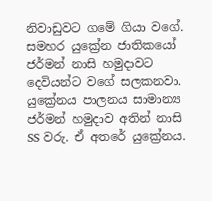නිවාඩුවට ගමේ ගියා වගේ. සමහර යුක්‍රේන ජාතිකයෝ ජර්මන් නාසි හමුදාවට දෙවියන්ට වගේ සලකනවා. යුක්‍රේනය පාලනය සාමාන්‍ය ජර්මන් හමුදාව අතින් නාසි SS වරු. ඒ අතරේ යුක්‍රේනය.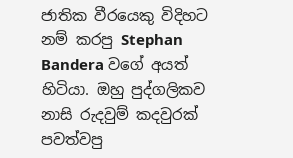ජාතික වීරයෙකු විදිහට නම් කරපු Stephan Bandera වගේ අයත් හිටියා. ඔහු පුද්ගලිකව නාසි රුදවුම් කදවුරක් පවත්වපු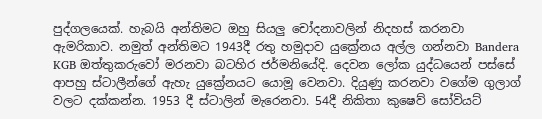පුද්ගලයෙක්. හැබයි අන්තිමට ඔහු සියලු චෝදනාවලින් නිදහස් කරනවා ඇමරිකාව. නමුත් අන්තිමට 1943දී රතු හමුදාව යුක්‍රේනය අල්ල ගන්නවා Bandera KGB ඔත්තුකරුවෝ මරනවා බටහිර ජර්මනියේදි. දෙවන ලෝක යුද්ධයෙන් පස්සේ ආපහු ස්ටාලීන්ගේ ඇහැ යුක්‍රේනයට යොමූ වෙනවා. දියුණු කරනවා වගේම ගුලාග් වලට දක්කන්න. 1953 දී ස්ටාලින් මැරෙනවා. 54දී නිකිතා කුෂෙව් සෝවියට්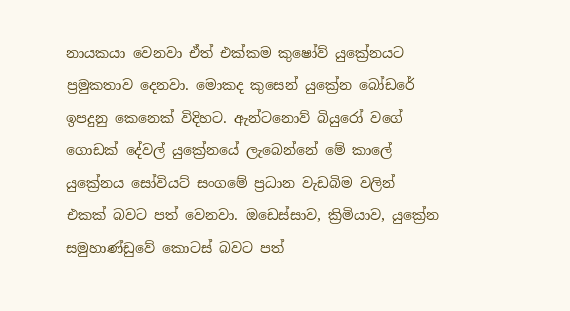නායකයා වෙනවා ඒත් එක්කම කුෂෝව් යුක්‍රේනයට ප්‍රමුකතාව දෙනවා. මොකද කුසෙන් යුක්‍රේන බෝඩරේ ඉපදුනු කෙනෙක් විදිහට. ඇන්ටනොව් බියුරෝ වගේ ගොඩක් දේවල් යුක්‍රේනයේ ලැබෙන්නේ මේ කාලේ යුක්‍රේනය සෝවියට් සංගමේ ප්‍රධාන වැඩබිම වලින් එකක් බවට පත් වෙනවා. ඔඩෙස්සාව, ක්‍රිමියාව, යුක්‍රේන සමුහාණ්ඩුවේ කොටස් බවට පත්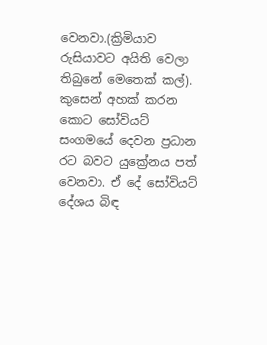වෙනවා.(ක්‍රිමියාව රුසියාවට අයිති වෙලා තිබුනේ මෙතෙක් කල්). කුසෙන් අහක් කරන කොට සෝවියට් සංගමයේ දෙවන ප්‍රධාන රට බවට යුක්‍රේනය පත් වෙනවා. ඒ දේ සෝවියට් දේශය බිඳ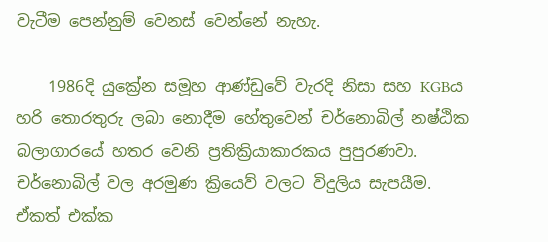වැටීම පෙන්නුම් වෙනස් වෙන්නේ නැහැ.

    1986දි යුක්‍රේන සමූහ ආණ්ඩුවේ වැරදි නිසා සහ KGBය හරි තොරතුරු ලබා නොදීම හේතුවෙන් චර්නොබිල් නෂ්ඨික බලාගාරයේ හතර වෙනි ප්‍රතික්‍රියාකාරකය පුපුරණවා. චර්නොබිල් වල අරමුණ ක්‍රියෙව් වලට විදුලිය සැපයීම. ඒකත් එක්ක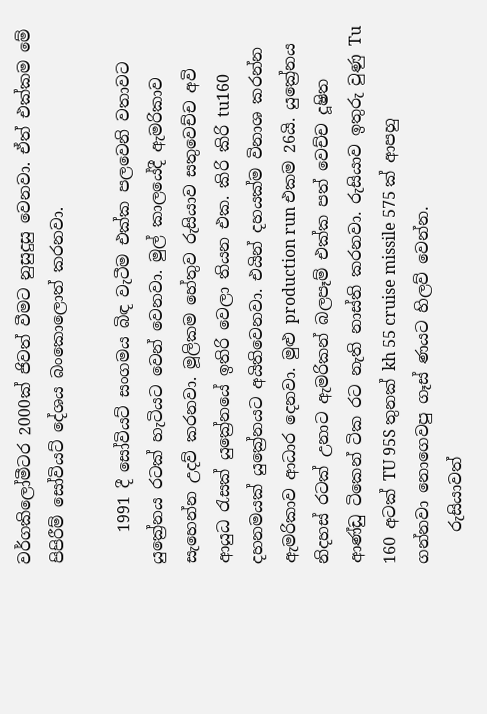වර්ගකිලෝමීටර 2000ක් ජිවත් වීමට නුසුදුසු වෙනවා. ඒත් එක්කම මේ පිපිරීම් සෝවියට් දේශය බංකොලොත් කරනවා.

    1991 දී සෝවියට් සංගමය බිඳ වැටීම එක්ක පලවෙනි වතාවට යුක්‍රේනය රටක් හැටියට වෙන් වෙනවා. මුල් කාලයේදී ඇමරිකාව සැහෙන්න උදව් කරනවා. මූලිකම හේතුව රුසියාව සතුවෙච්ච අවි ආයුධ රැසක් යුක්‍රේනයේ ඉතිරි වෙලා තියන එක. කිරි කිරි tu160 දහනමයක් යුක්‍රේනයට අයිතිවෙනවා. එයින් දහයක්ම විනාශ කරන්න ඇමරිකාව ආධාර දෙනවා. මුළු production run එකම 26යි. යුක්‍රේනය නිදහස් රටක් උනාට ඇමරිකන් බලපෑම් එක්ක පත් වෙච්ච දූෂිත ආණ්ඩු ටිකෙන් ටික රට නැති නාස්ති කරනවා. රුසියාව ඉතුරු වුණු Tu 160 අටක් TU 95S තුනක් kh 55 cruise missile 575 ක් ආපහු ගන්නවා නොගෙවපු ගෑස් ණයට හිලව් වෙන්න.
    රුසියාවත්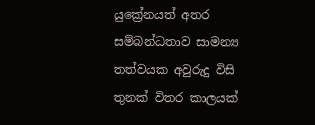යුක්‍රේනයත් අතර සම්බන්ධතාව සාමන්‍ය තත්වයක අවුරුදු විසි තුනක් විතර කාලයක්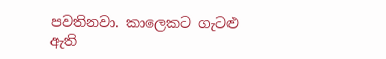පවතිනවා. කාලෙකට ගැටළු ඇති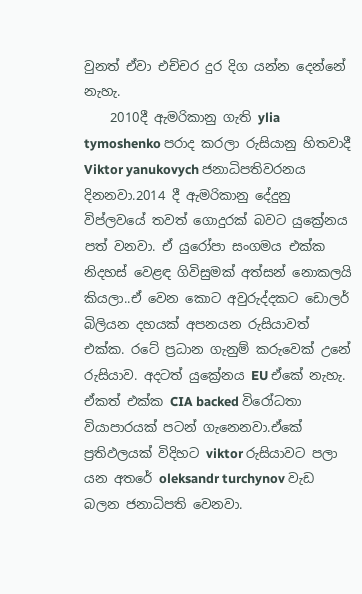වුනත් ඒවා එච්චර දුර දිග යන්න දෙන්නේ නැහැ.
    2010දී ඇමරිකානු ගැති ylia tymoshenko පරාද කරලා රුසියානු හිතවාදී Viktor yanukovych ජනාධිපතිවරනය දිනනවා.2014 දී ඇමරිකානු දේදුනු විප්ලවයේ තවත් ගොදුරක් බවට යුක්‍රේනය පත් වනවා. ඒ යුරෝපා සංගමය එක්ක නිදහස් වෙළඳ ගිවිසුමක් අත්සන් නොකලයි කියලා..ඒ වෙන කොට අවුරුද්දකට ඩොලර් බිලියන දහයක් අපනයන රුසියාවත් එක්ක. රටේ ප්‍රධාන ගැනුම් කරුවෙක් උනේ රුසියාව. අදටත් යුක්‍රේනය EU ඒකේ නැහැ. ඒකත් එක්ක CIA backed විරෝධතා වියාපාරයක් පටන් ගැනෙනවා.ඒකේ ප්‍රතිඵලයක් විදිහට viktor රුසියාවට පලා යන අතරේ oleksandr turchynov වැඩ බලන ජනාධිපති වෙනවා.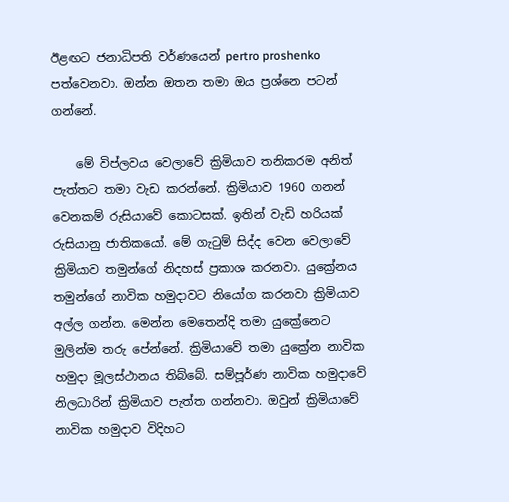ඊළඟට ජනාධිපති වර්ණයෙන් pertro proshenko පත්වෙනවා. ඔන්න ඔතන තමා ඔය ප්‍රශ්නෙ පටන් ගන්නේ.

    මේ විප්ලවය වෙලාවේ ක්‍රිමියාව තනිකරම අනිත් පැත්තට තමා වැඩ කරන්නේ. ක්‍රිමියාව 1960 ගනන් වෙනකම් රුසියාවේ කොටසක්. ඉතින් වැඩි හරියක් රුසියානු ජාතිකයෝ. මේ ගැටුම් සිද්ද වෙන වෙලාවේ ක්‍රිමියාව තමුන්ගේ නිදහස් ප්‍රකාශ කරනවා. යුක්‍රේනය තමුන්ගේ නාවික හමුදාවට නියෝග කරනවා ක්‍රිමියාව අල්ල ගන්න. මෙන්න මෙතෙන්දි තමා යුක්‍රේනෙට මුලින්ම තරු පේන්නේ. ක්‍රිමියාවේ තමා යුක්‍රේන නාවික හමුදා මූලස්ථානය තිබ්බේ. සම්පූර්ණ නාවික හමුදාවේ නිලධාරින් ක්‍රිමියාව පැත්ත ගන්නවා. ඔවුන් ක්‍රිමියාවේ නාවික හමුදාව විදිහට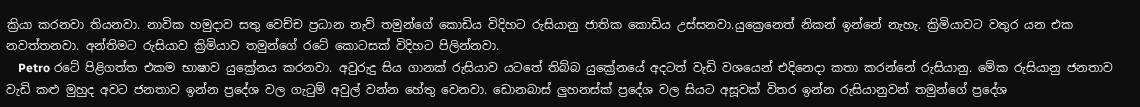ක්‍රියා කරනවා තියනවා. නාවික හමුදාව සතු වෙච්ච ප්‍රධාන නැව් තමුන්ගේ කොඩිය විදිහට රුසියානු ජාතික කොඩිය උස්සනවා.යුක්‍රෙනෙත් නිකන් ඉන්නේ නැහැ. ක්‍රිමියාවට වතුර යන එක නවත්තනවා. අන්තිමට රුසියාව ක්‍රිමියාව තමුන්ගේ රටේ කොටසක් විදිහට පිලින්නවා.
    Petro රටේ පිළිගත්ත එකම භාෂාව යුක්‍රේනය කරනවා. අවුරුදු සිය ගානක් රුසියාව යටතේ තිබ්බ යුක්‍රේනයේ අදටත් වැඩි වශයෙන් එදිනෙදා කතා කරන්නේ රුසියානු. මේක රුසියානු ජනතාව වැඩි කළු මුහුද අවට ජනතාව ඉන්න ප්‍රදේශ වල ගැටුම් අවුල් වන්න හේතු වෙනවා. ඩොනබාස් ලුහනස්ක් ප්‍රදේශ වල සියට අසූවක් විතර ඉන්න රුසියානුවන් තමුන්ගේ ප්‍රදේශ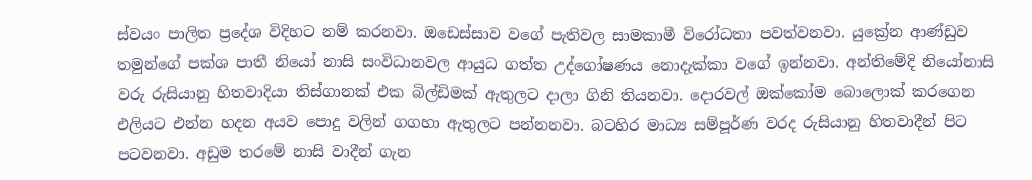ස්වයං පාලිත ප්‍රදේශ විදිහට නම් කරනවා. ඔඩෙස්සාව වගේ පැතිවල සාමකාමී විරෝධතා පවත්වනවා. යුක්‍රේන ආණ්ඩුව තමුන්ගේ පක්ශ පාතී නියෝ නාසි සංවිධානවල ආයුධ ගත්ත උද්ගෝෂණය නොදැක්කා වගේ ඉන්නවා. අන්තිමේදි නියෝනාසි වරු රුසියානු හිතවාදියා තිස්ගානක් එක බිල්ඩිමක් ඇතුලට දාලා ගිනි තියනවා. දොරවල් ඔක්කෝම බොලොක් කරගෙන එලියට එන්න හදන අයව පොදු වලින් ගගහා ඇතුලට පන්නනවා. බටහිර මාධ්‍ය සම්පූර්ණ වරද රුසියානු හිතවාදීන් පිට පටවනවා. අඩුම තරමේ නාසි වාදීන් ගැන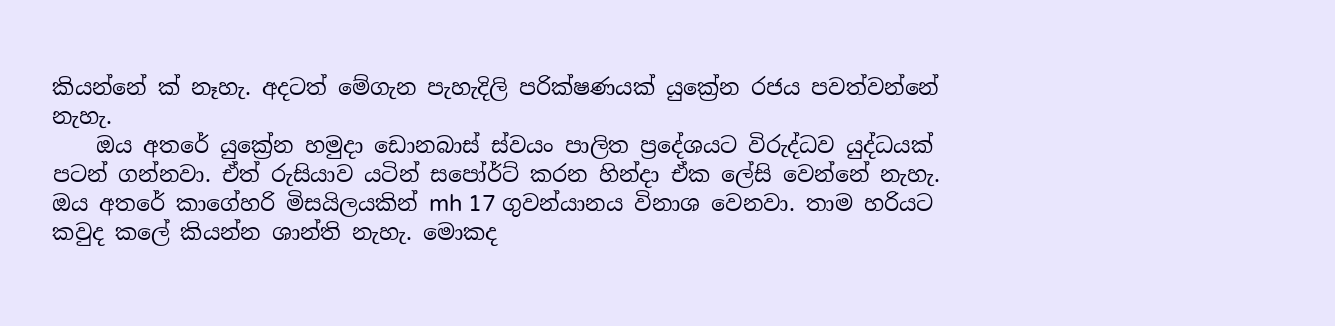කියන්නේ ක් නෑහැ. අදටත් මේගැන පැහැදිලි පරික්ෂණයක් යුක්‍රේන රජය පවත්වන්නේ නැහැ.
    ඔය අතරේ යුක්‍රේන හමුදා ඩොනබාස් ස්වයං පාලිත ප්‍රදේශයට විරුද්ධව යුද්ධයක් පටන් ගන්නවා. ඒත් රුසියාව යටින් සපෝර්ට් කරන හින්දා ඒක ලේසි වෙන්නේ නැහැ. ඔය අතරේ කාගේහරි මිසයිලයකින් mh 17 ගුවන්යානය විනාශ වෙනවා. තාම හරියට කවුද කලේ කියන්න ශාන්ති නැහැ. මොකද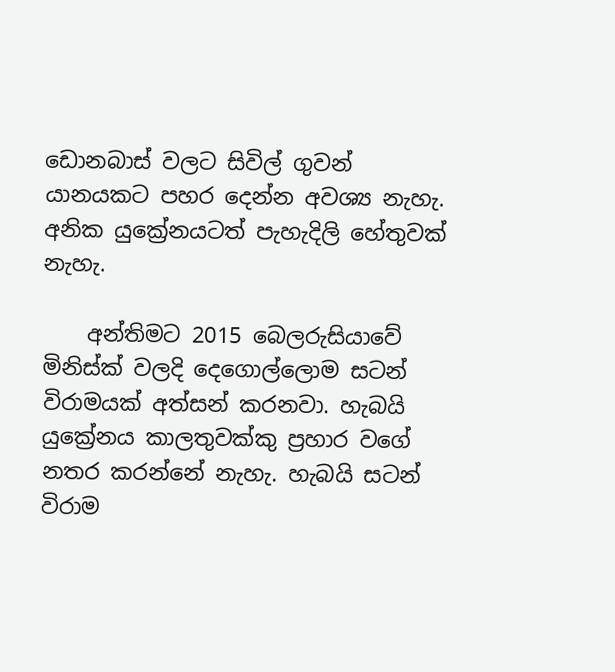ඩොනබාස් වලට සිවිල් ගුවන් යානයකට පහර දෙන්න අවශ්‍ය නැහැ. අනික යුක්‍රේනයටත් පැහැදිලි හේතුවක් නැහැ.

    අන්තිමට 2015 බෙලරුසියාවේ මිනිස්ක් වලදි දෙගොල්ලොම සටන් විරාමයක් අත්සන් කරනවා. හැබයි යුක්‍රේනය කාලතුවක්කු ප්‍රහාර වගේ නතර කරන්නේ නැහැ. හැබයි සටන් විරාම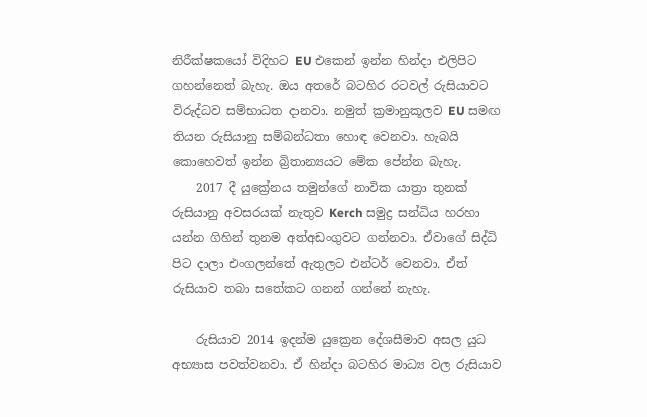නිරීක්ෂකයෝ විදිහට EU එකෙන් ඉන්න හින්දා එලිපිට ගහන්නෙත් බැහැ. ඔය අතරේ බටහිර රටවල් රුසියාවට විරුද්ධව සම්භාධත දානවා. නමුත් ක්‍රමානුකූලව EU සමඟ තියන රුසියානු සම්බන්ධතා හොඳ වෙනවා. හැබයි කොහෙවත් ඉන්න බ්‍රිතාන්‍යයට මේක පේන්න බැහැ.
    2017 දී යුක්‍රේනය තමුන්ගේ නාවික යාත්‍රා තුනක් රුසියානු අවසරයක් නැතුව Kerch සමුද්‍ර සන්ධිය හරහා යන්න ගිහින් තුනම අත්අඩංගුවට ගන්නවා. ඒවාගේ සිද්ධි පිට දාලා එංගලන්තේ ඇතුලට එන්ටර් වෙනවා. ඒත් රුසියාව තබා සතේකට ගනන් ගන්නේ නැහැ.

    රුසියාව 2014 ඉදන්ම යුක්‍රෙන දේශසීමාව අසල යුධ අභ්‍යාස පවත්වනවා. ඒ හින්දා බටහිර මාධ්‍ය වල රුසියාව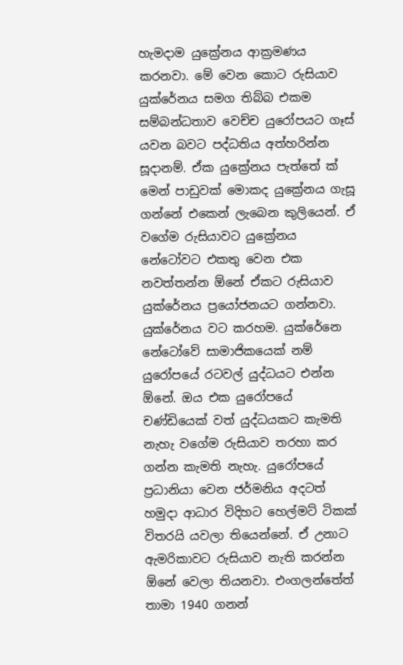හැමදාම යුක්‍රේනය ආක්‍රමණය කරනවා. මේ වෙන කොට රුසියාව යුක්රේනය සමග තිබ්බ එකම සම්බන්ධතාව වෙච්ච යුරෝපයට ගෑස් යවන බවට පද්ධතිය අත්හරින්න සූදානම්. ඒක යුක්‍රේනය පැත්තේ ක් මෙන් පාඩුවක් මොකද යුක්‍රේනය ගැසූ ගන්නේ එකෙන් ලැබෙන කුලියෙන්. ඒ වගේම රුසියාවට යුක්‍රේනය නේටෝවට එකතු වෙන එක නවත්තන්න ඕනේ ඒකට රුසියාව යුක්රේනය ප්‍රයෝජනයට ගන්නවා. යුක්රේනය වට කරහම. යුක්රේනෙ නේටෝවේ සාමාජිකයෙක් නම් යුරෝපයේ රටවල් යුද්ධයට එන්න ඕනේ. ඔය එක යුරෝපයේ චණ්ඩියෙක් වත් යුද්ධයකට කැමති නැහැ වගේම රුසියාව තරහා කර ගන්න කැමති නැහැ. යුරෝපයේ ප්‍රධානියා වෙන ජර්මනිය අදටත් හමුදා ආධාර විදිහට හෙල්මට් ටිකක් විතරයි යවලා තියෙන්නේ. ඒ උනාට ඇමරිකාවට රුසියාව නැති කරන්න ඕනේ වෙලා තියනවා. එංගලන්තේත් තාමා 1940 ගනන්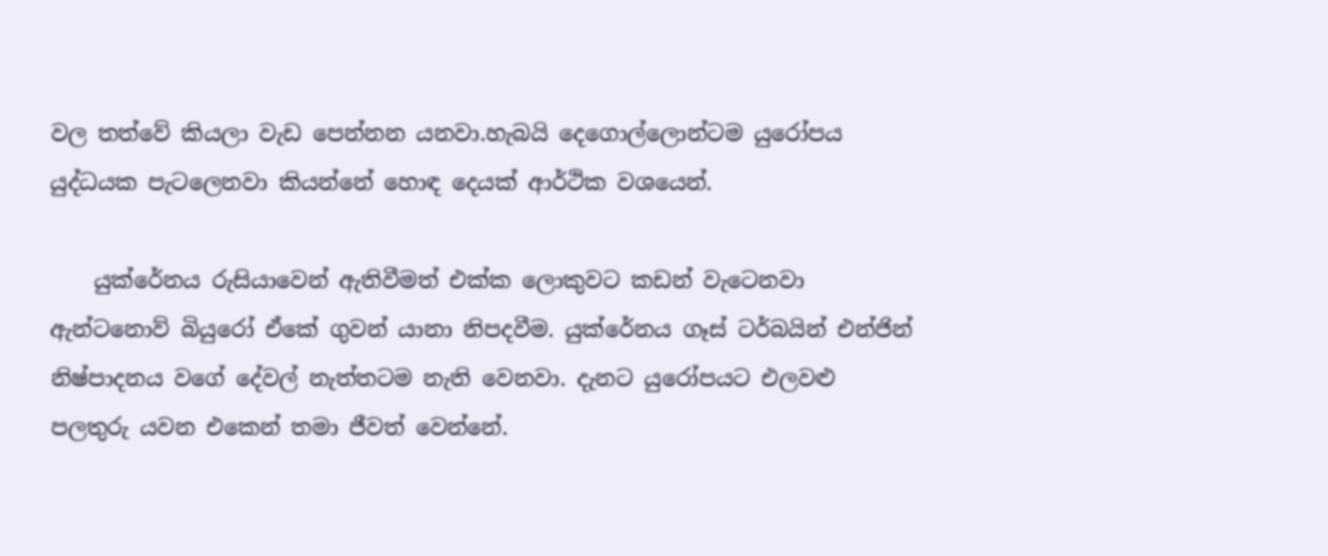වල තත්වේ කියලා වැඩ පෙන්නන යනවා.හැබයි දෙගොල්ලොන්ටම යුරෝපය යුද්ධයක පැටලෙනවා කියන්නේ හොඳ දෙයක් ආර්ථික වශයෙන්.

    යුක්රේනය රුසියාවෙන් ඇතිවීමත් එක්ක ලොකුවට කඩන් වැටෙනවා ඇන්ටනොව් බියුරෝ ඒකේ ගුවන් යානා නිපදවීම. යුක්රේනය ගෑස් ටර්බයින් එන්ජින් නිෂ්පාදනය වගේ දේවල් නැත්තටම නැති වෙනවා. දැනට යුරෝපයට එලවළු පලතුරු යවන එකෙන් තමා ජීවත් වෙන්නේ.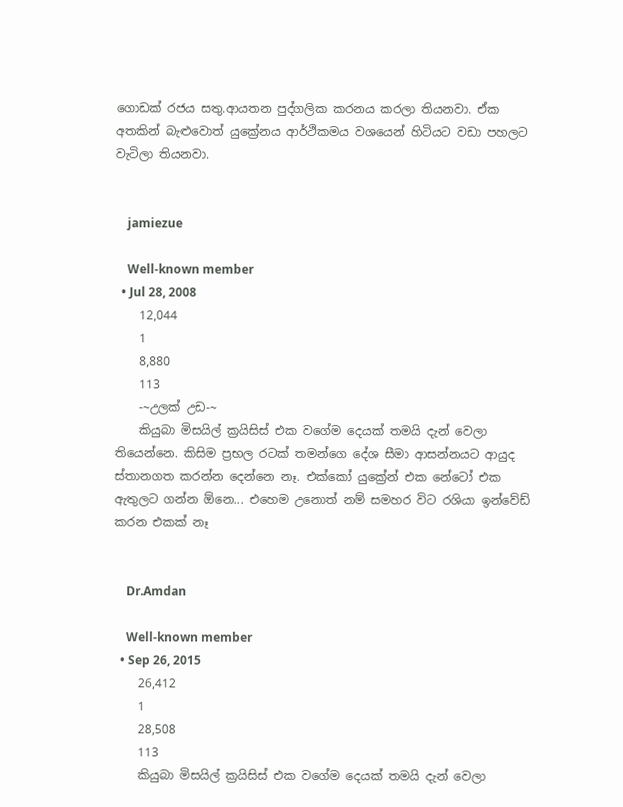ගොඩක් රජය සතු.ආයතන පුද්ගලික කරනය කරලා තියනවා. ඒක අතකින් බැළුවොත් යුක්‍රේනය ආර්ථිකමය වශයෙන් හිටියට වඩා පහලට වැටිලා තියනවා.


    jamiezue

    Well-known member
  • Jul 28, 2008
    12,044
    1
    8,880
    113
    -~උලක් උඩ-~
    කියුබා මිසයිල් ක්‍රයිසිස් එක වගේම දෙයක් තමයි දැන් වෙලා තියෙන්නෙ. කිසිම ප්‍රභල රටක් තමන්ගෙ දේශ සීමා ආසන්නයට ආයුද ස්තානගත කරන්න දෙන්නෙ නෑ. එක්කෝ යුක්‍රේන් එක නේටෝ එක ඇතුලට ගන්න ඕනෙ... එහෙම උනොත් නම් සමහර විට රශියා ඉන්වේඩ් කරන එකක් නෑ


    Dr.Amdan

    Well-known member
  • Sep 26, 2015
    26,412
    1
    28,508
    113
    කියුබා මිසයිල් ක්‍රයිසිස් එක වගේම දෙයක් තමයි දැන් වෙලා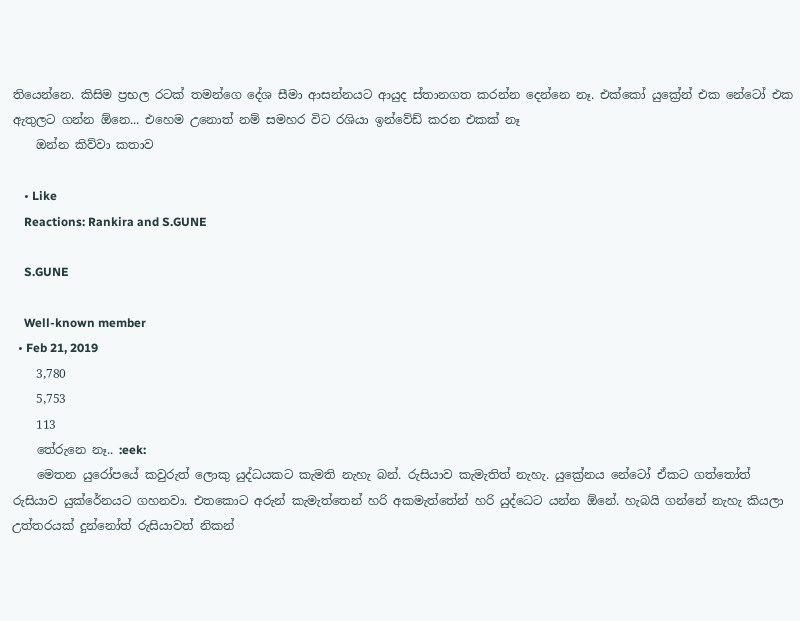තියෙන්නෙ. කිසිම ප්‍රභල රටක් තමන්ගෙ දේශ සීමා ආසන්නයට ආයුද ස්තානගත කරන්න දෙන්නෙ නෑ. එක්කෝ යුක්‍රේන් එක නේටෝ එක ඇතුලට ගන්න ඕනෙ... එහෙම උනොත් නම් සමහර විට රශියා ඉන්වේඩ් කරන එකක් නෑ
    ඔන්න කිව්වා කතාව

    • Like
    Reactions: Rankira and S.GUNE

    S.GUNE

    Well-known member
  • Feb 21, 2019
    3,780
    5,753
    113
    තේරුනෙ නෑ.. :eek:
    මෙතන යුරෝපයේ කවුරුත් ලොකු යුද්ධයකට කැමති නැහැ බන්. රුසියාව කැමැතිත් නැහැ. යුක්‍රේනය නේටෝ ඒකට ගත්තෝත් රුසියාව යුක්රේනයට ගහනවා. එතකොට අරුන් කැමැත්තෙන් හරි අකමැත්තේන් හරි යුද්ධෙට යන්න ඕනේ. හැබයි ගන්නේ නැහැ කියලා උත්තරයක් දුන්නෝත් රුසියාවත් නිකන්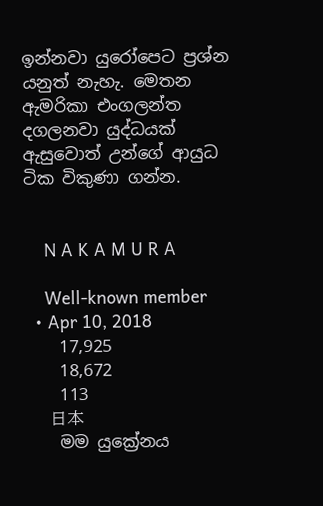ඉන්නවා යුරෝපෙට ප්‍රශ්න යනුත් නැහැ. මෙතන ඇමරිකා එංගලන්ත දගලනවා යුද්ධයක් ඇසුවොත් උන්ගේ ආයුධ ටික විකුණා ගන්න.


    N A K A M U R A

    Well-known member
  • Apr 10, 2018
    17,925
    18,672
    113
    日本
    මම යුක්‍රේනය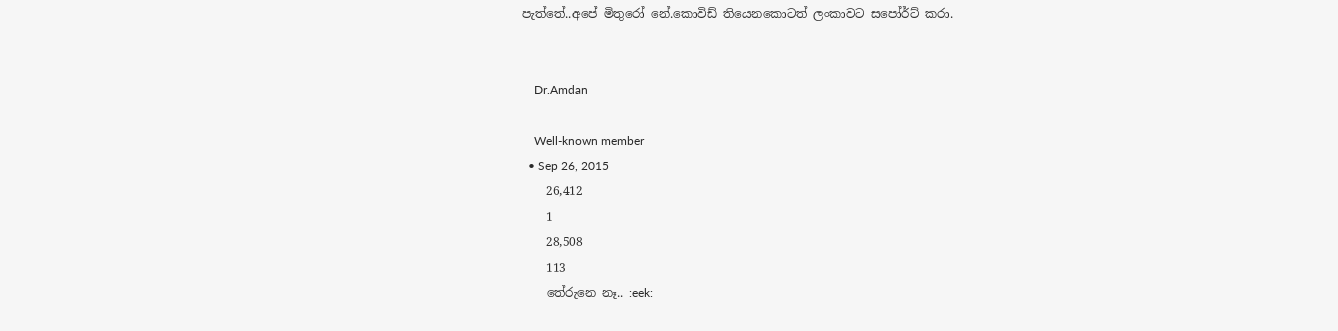පැත්තේ..අපේ මිතුරෝ නේ.කොවිඩ් තියෙනකොටත් ලංකාවට සපෝර්ට් කරා.


    Dr.Amdan

    Well-known member
  • Sep 26, 2015
    26,412
    1
    28,508
    113
    තේරුනෙ නෑ.. :eek: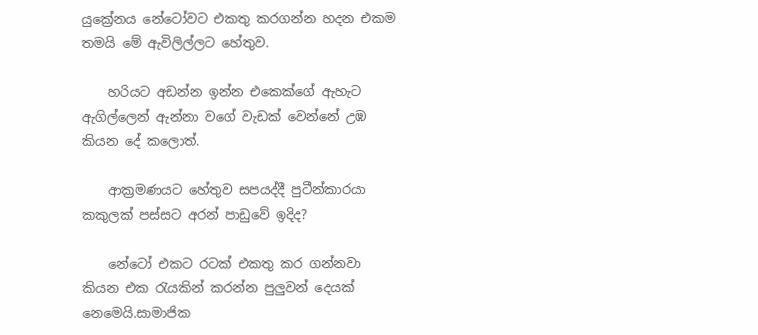යුක්‍රේනය නේටෝවට එකතු කරගන්න හදන එකම තමයි මේ ඇවිලිල්ලට හේතුව.

    හරියට අඩන්න ඉන්න එකෙක්ගේ ඇහැට ඇගිල්ලෙන් ඇන්නා වගේ වැඩක් වෙන්නේ උඹ කියන දේ කලොත්.

    ආක්‍රමණයට හේතුව සපයද්දී පුටීන්කාරයා කකුලක් පස්සට අරන් පාඩුවේ ඉදිද?

    නේටෝ එකට රටක් එකතු කර ගන්නවා කියන එක රැයකින් කරන්න පුලුවන් දෙයක් නෙමෙයි.සාමාජික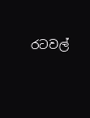රටවල්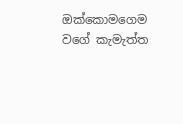ඔක්කොමගෙම වගේ කැමැත්ත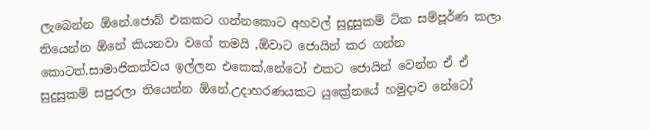ලැබෙන්න ඕනේ.ජොබ් එකකට ගන්නකොට අහවල් සුදුසුකම් ටික සම්පූර්ණ කලා තියෙන්න ඕනේ කියනවා වගේ තමයි ,ඕවාට ජොයින් කර ගන්න කොටත්.සාමාජිකත්වය ඉල්ලන එකෙක්,නේටෝ එකට ජොයින් වෙන්න ඒ ඒ සුදුසුකම් සපුරලා තියෙන්න ඕනේ.උදාහරණයකට යුක්‍රේනයේ හමුදාව නේටෝ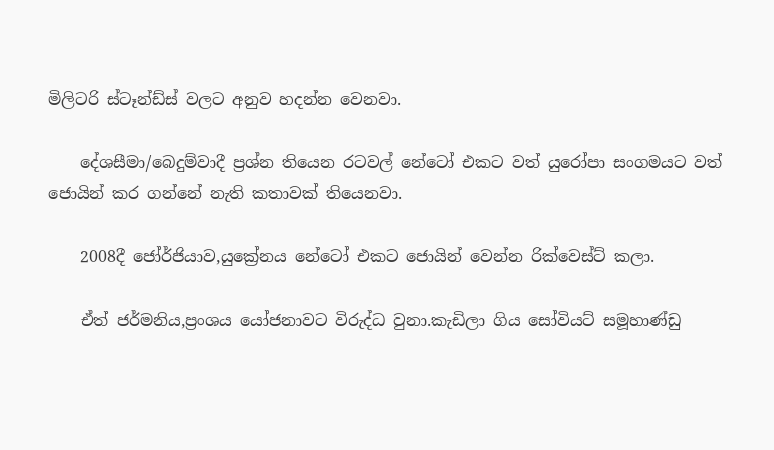මිලිටරි ස්ටෑන්ඩ්ස් වලට අනුව හදන්න වෙනවා.

    දේශසීමා/බෙදුම්වාදී ප්‍රශ්න තියෙන රටවල් නේටෝ එකට වත් යුරෝපා සංගමයට වත් ජොයින් කර ගන්නේ නැති කතාවක් තියෙනවා.

    2008දී ජෝර්ජියාව,යුක්‍රේනය නේටෝ එකට ජොයින් වෙන්න රික්වෙස්ට් කලා.

    ඒත් ජර්මනිය,ප්‍රංශය යෝජනාවට විරුද්ධ වුනා.කැඩිලා ගිය සෝවියට් සමූහාණ්ඩු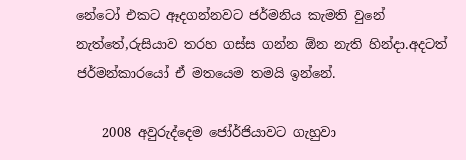නේටෝ එකට ඈදගන්නවට ජර්මනිය කැමති වුනේ නැත්තේ,රුසියාව තරහ ගස්ස ගන්න ඕන නැති හින්දා.අදටත් ජර්මන්කාරයෝ ඒ මතයෙම තමයි ඉන්නේ.

    2008 අවුරුද්දෙම ජෝර්ජියාවට ගැහුවා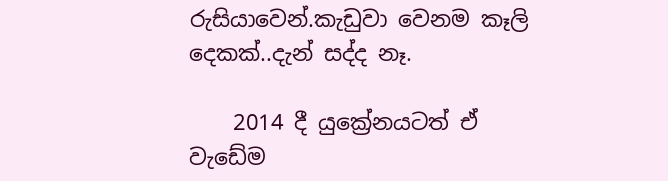රුසියාවෙන්.කැඩුවා වෙනම කෑලි දෙකක්..දැන් සද්ද නෑ.

    2014 දී යුක්‍රේනයටත් ඒ වැඩේම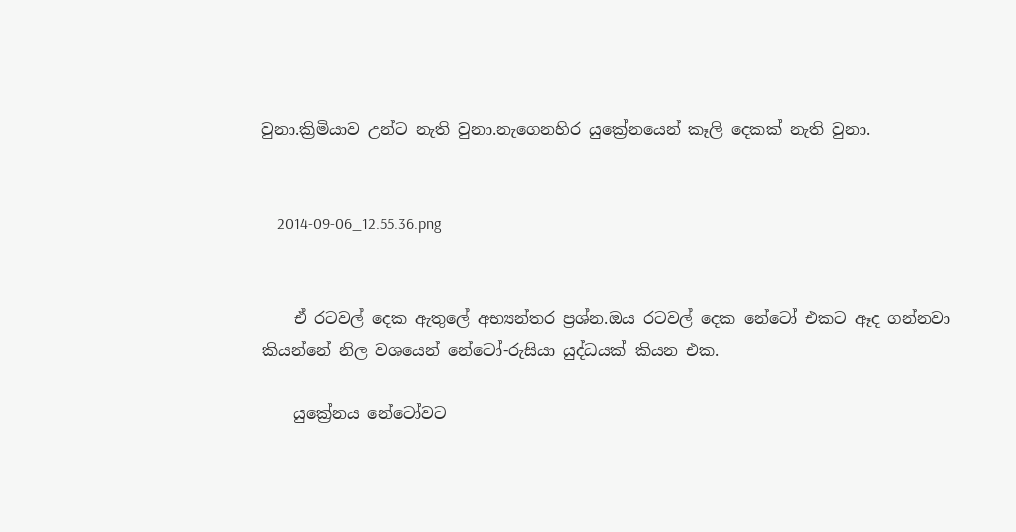වුනා.ක්‍රිමියාව උන්ට නැති වුනා.නැගෙනහිර යුක්‍රේනයෙන් කෑලි දෙකක් නැති වුනා.


    2014-09-06_12.55.36.png


    ඒ රටවල් දෙක ඇතුලේ අභ්‍යන්තර ප්‍රශ්න.ඔය රටවල් දෙක නේටෝ එකට ඈද ගන්නවා කියන්නේ නිල වශයෙන් නේටෝ-රුසියා යුද්ධයක් කියන එක.

    යුක්‍රේනය නේටෝවට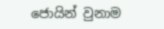ජොයින් වුනාම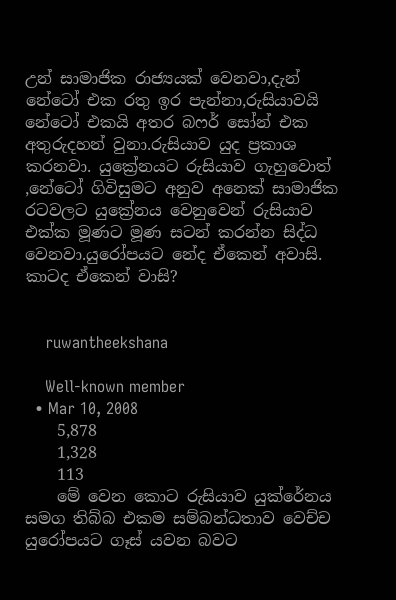උන් සාමාජික රාජ්‍යයක් වෙනවා,දැන් නේටෝ එක රතු ඉර පැන්නා,රුසියාවයි නේටෝ එකයි අතර බෆර් සෝන් එක අතුරුදහන් වුනා.රුසියාව යුද ප්‍රකාශ කරනවා. යුක්‍රේනයට රුසියාව ගැහුවොත් ,නේටෝ ගිවිසුමට අනුව අනෙක් සාමාජික රටවලට යුක්‍රේනය වෙනුවෙන් රුසියාව එක්ක මූණට මූණ සටන් කරන්න සිද්ධ වෙනවා.යුරෝපයට නේද ඒකෙන් අවාසි. කාටද ඒකෙන් වාසි?


    ruwantheekshana

    Well-known member
  • Mar 10, 2008
    5,878
    1,328
    113
    මේ වෙන කොට රුසියාව යුක්රේනය සමග තිබ්බ එකම සම්බන්ධතාව වෙච්ච යුරෝපයට ගෑස් යවන බවට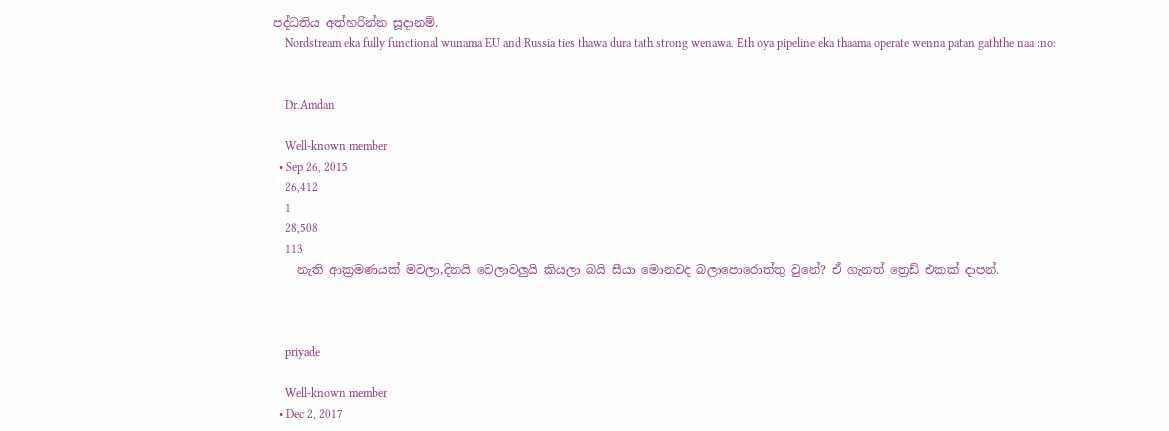පද්ධතිය අත්හරින්න සූදානම්.
    Nordstream eka fully functional wunama EU and Russia ties thawa dura tath strong wenawa. Eth oya pipeline eka thaama operate wenna patan gaththe naa :no:


    Dr.Amdan

    Well-known member
  • Sep 26, 2015
    26,412
    1
    28,508
    113
    නැති ආක්‍රමණයක් මවලා,දිනයි වෙලාවලුයි කියලා බයි සීයා මොනවද බලාපොරොත්තු වුනේ? ඒ ගැනත් ත්‍රෙඩ් එකක් දාපන්.



    priyade

    Well-known member
  • Dec 2, 2017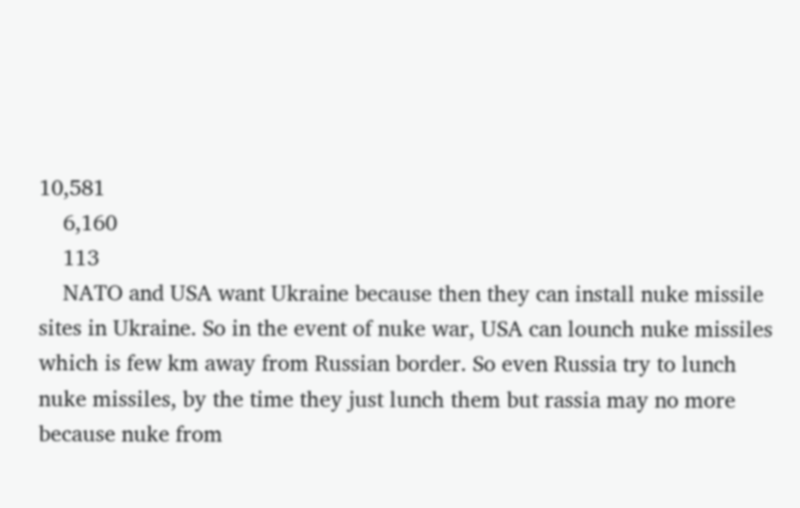10,581
    6,160
    113
    NATO and USA want Ukraine because then they can install nuke missile sites in Ukraine. So in the event of nuke war, USA can lounch nuke missiles which is few km away from Russian border. So even Russia try to lunch nuke missiles, by the time they just lunch them but rassia may no more because nuke from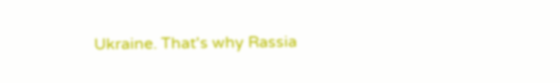Ukraine. That's why Rassia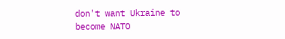don't want Ukraine to become NATO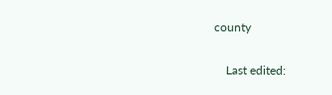county

    Last edited: